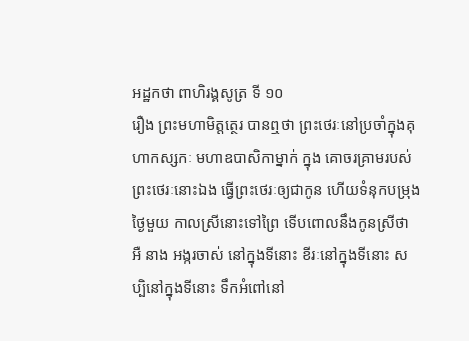អដ្ឋកថា ពាហិរង្គសូត្រ ទី ១០
រឿង ព្រះមហាមិត្តត្ថេរ បានឮថា ព្រះថេរៈនៅប្រចាំក្នុងគុហាកស្សកៈ មហាឧបាសិកាម្នាក់ ក្នុង គោចរគ្រាមរបស់ព្រះថេរៈនោះឯង ធ្វើព្រះថេរៈឲ្យជាកូន ហើយទំនុកបម្រុង ថ្ងៃមួយ កាលស្រីនោះទៅព្រៃ ទើបពោលនឹងកូនស្រីថា អឺ នាង អង្ករចាស់ នៅក្នុងទីនោះ ខីរៈនៅក្នុងទីនោះ សប្បិនៅក្នុងទីនោះ ទឹកអំពៅនៅ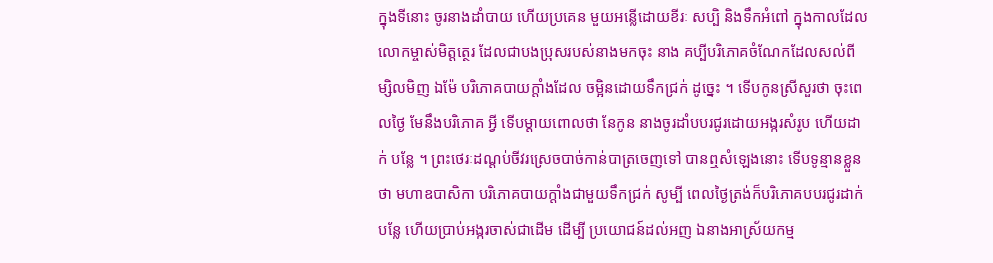ក្នុងទីនោះ ចូរនាងដាំបាយ ហើយប្រគេន មួយអន្លើដោយខីរៈ សប្បិ និងទឹកអំពៅ ក្នុងកាលដែលលោកម្ចាស់មិត្តត្ថេរ ដែលជាបងប្រុសរបស់នាងមកចុះ នាង គប្បីបរិភោគចំណែកដែលសល់ពីម្សិលមិញ ឯម៉ែ បរិភោគបាយក្តាំងដែល ចម្អិនដោយទឹកជ្រក់ ដូច្នេះ ។ ទើបកូនស្រីសួរថា ចុះពេលថ្ងៃ មែនឹងបរិភោគ អ្វី ទើបម្តាយពោលថា នែកូន នាងចូរដាំបបរជូរដោយអង្ករសំរូប ហើយដាក់ បន្លែ ។ ព្រះថេរៈដណ្តប់ចីវរស្រេចបាច់កាន់បាត្រចេញទៅ បានឮសំឡេងនោះ ទើបទូន្មានខ្លួនថា មហាឧបាសិកា បរិភោគបាយក្តាំងជាមួយទឹកជ្រក់ សូម្បី ពេលថ្ងៃត្រង់ក៏បរិភោគបបរជូរដាក់បន្លែ ហើយប្រាប់អង្ករចាស់ជាដើម ដើម្បី ប្រយោជន៍ដល់អញ ឯនាងអាស្រ័យកម្ម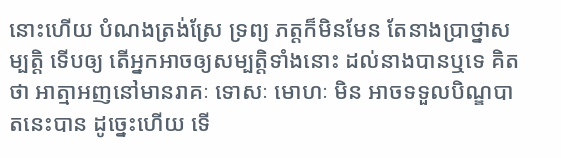នោះហើយ បំណងត្រង់ស្រែ ទ្រព្យ ភត្តក៏មិនមែន តែនាងប្រាថ្នាសម្បត្តិ ទើបឲ្យ តើអ្នកអាចឲ្យសម្បត្តិទាំងនោះ ដល់នាងបានឬទេ គិតថា អាត្មាអញនៅមានរាគៈ ទោសៈ មោហៈ មិន អាចទទួលបិណ្ឌបាតនេះបាន ដូច្នេះហើយ ទើ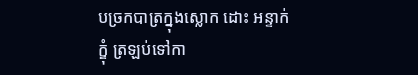បច្រកបាត្រក្នុងស្លោក ដោះ អន្ទាក់ក្ឌុំ ត្រឡប់ទៅកា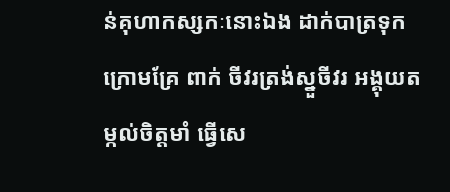ន់គុហាកស្សកៈនោះឯង ដាក់បាត្រទុកក្រោមគ្រែ ពាក់ ចីវរត្រង់ស្នួចីវរ អង្គុយតម្កល់ចិត្តមាំ ធ្វើសេ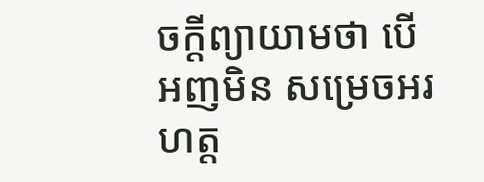ចក្តីព្យាយាមថា បើអញមិន សម្រេចអរហត្ត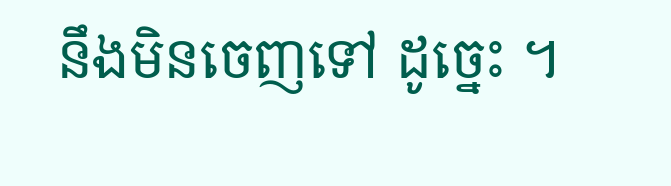នឹងមិនចេញទៅ ដូច្នេះ ។